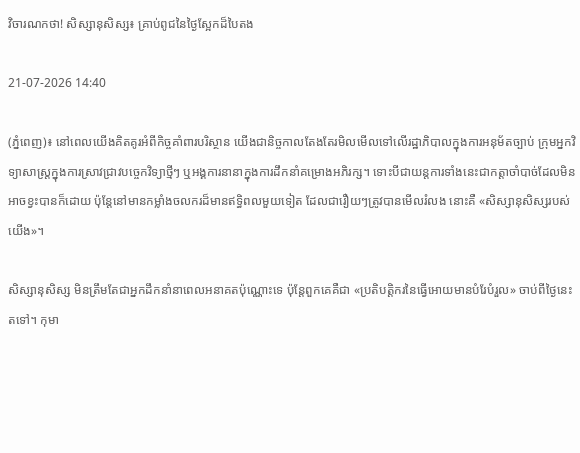វិចារណកថា! សិស្សានុសិស្ស៖ គ្រាប់ពូជនៃថ្ងៃស្អែកដ៏បៃតង

21-07-2026 14:40

(ភ្នំពេញ)៖ នៅពេលយើងគិតគូរអំពីកិច្ចគាំពារបរិស្ថាន យើងជានិច្ចកាលតែងតែរមិលមើលទៅលើរដ្ឋាភិបាលក្នុងការអនុម័តច្បាប់ ក្រុមអ្នកវិទ្យាសាស្ត្រក្នុងការស្រាវជ្រាវបច្ចេកវិទ្យាថ្មីៗ ឬអង្គការនានាក្នុងការដឹកនាំគម្រោងអភិរក្ស។ ទោះបីជាយន្តការទាំងនេះជាកត្តាចាំបាច់ដែលមិនអាចខ្វះបានក៏ដោយ ប៉ុន្តែនៅមានកម្លាំងចលករដ៏មានឥទ្ធិពលមួយទៀត ដែលជារឿយៗត្រូវបានមើលរំលង នោះគឺ «សិស្សានុសិស្សរបស់យើង»។

សិស្សានុសិស្ស មិនត្រឹមតែជាអ្នកដឹកនាំនាពេលអនាគតប៉ុណ្ណោះទេ ប៉ុន្តែពួកគេគឺជា «ប្រតិបត្តិករនៃធ្វើអោយមានបំរែបំរួល» ចាប់ពីថ្ងៃនេះតទៅ។ កុមា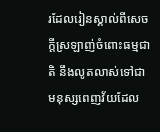រដែលរៀនស្គាល់ពីសេចក្តីស្រឡាញ់ចំពោះធម្មជាតិ នឹងលូតលាស់ទៅជាមនុស្សពេញវ័យដែល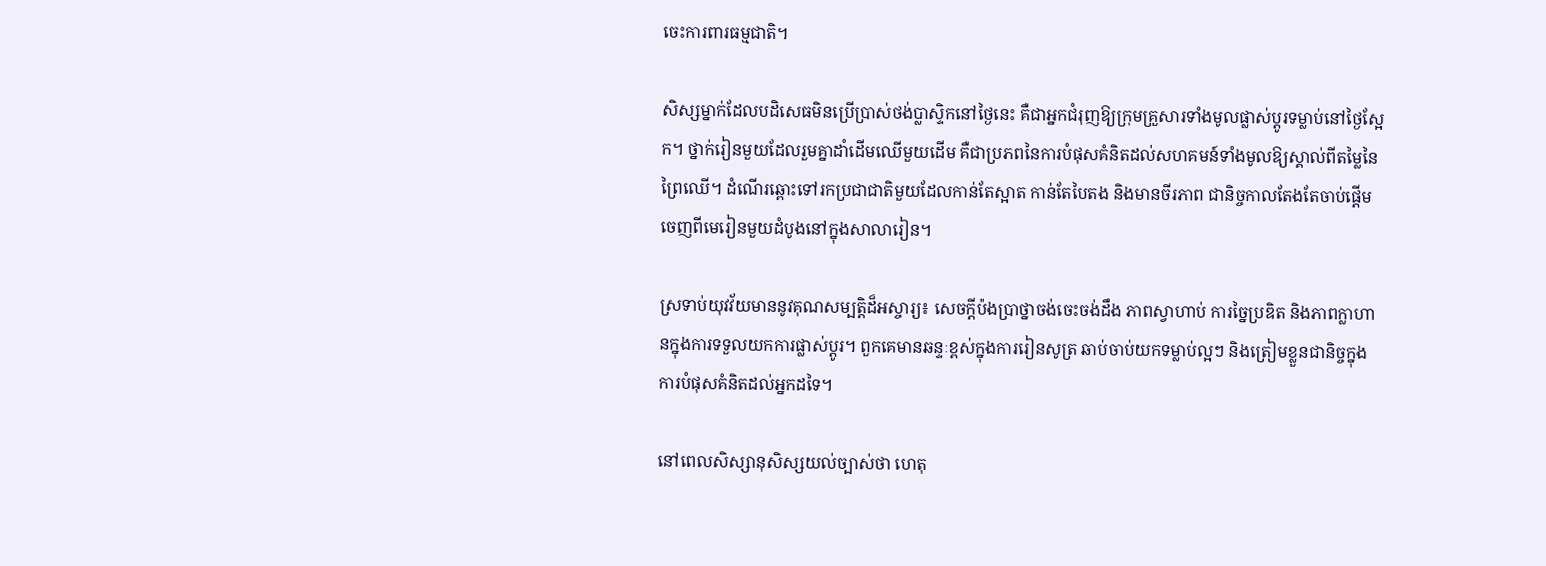ចេះការពារធម្មជាតិ។

សិស្សម្នាក់ដែលបដិសេធមិនប្រើប្រាស់ថង់ប្លាស្ទិកនៅថ្ងៃនេះ គឺជាអ្នកជំរុញឱ្យក្រុមគ្រួសារទាំងមូលផ្លាស់ប្តូរទម្លាប់នៅថ្ងៃស្អែក។ ថ្នាក់រៀនមួយដែលរួមគ្នាដាំដើមឈើមួយដើម គឺជាប្រភពនៃការបំផុសគំនិតដល់សហគមន៍ទាំងមូលឱ្យស្គាល់ពីតម្លៃនៃព្រៃឈើ។ ដំណើរឆ្ពោះទៅរកប្រជាជាតិមួយដែលកាន់តែស្អាត កាន់តែបៃតង និងមានចីរភាព ជានិច្ចកាលតែងតែចាប់ផ្តើមចេញពីមេរៀនមួយដំបូងនៅក្នុងសាលារៀន។

ស្រទាប់យុវវ័យមាននូវគុណសម្បត្តិដ៏អស្ចារ្យ៖ សេចក្តីប៉ងប្រាថ្នាចង់ចេះចង់ដឹង ភាពស្វាហាប់ ការច្នៃប្រឌិត និងភាពក្លាហានក្នុងការទទួលយកការផ្លាស់ប្តូរ។ ពួកគេមានឆន្ទៈខ្ពស់ក្នុងការរៀនសូត្រ ឆាប់ចាប់យកទម្លាប់ល្អៗ និងត្រៀមខ្លួនជានិច្ចក្នុងការបំផុសគំនិតដល់អ្នកដទៃ។

នៅពេលសិស្សានុសិស្សយល់ច្បាស់ថា ហេតុ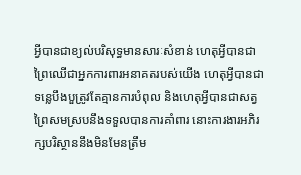អ្វីបានជាខ្យល់បរិសុទ្ធមានសារៈសំខាន់ ហេតុអ្វីបានជាព្រៃឈើជាអ្នកការពារអនាគតរបស់យើង ហេតុអ្វីបានជាទន្លេបឹងបួត្រូវតែគ្មានការបំពុល និងហេតុអ្វីបានជាសត្វព្រៃសមស្របនឹងទទួលបានការគាំពារ នោះការងារអភិរក្សបរិស្ថាននឹងមិនមែនត្រឹម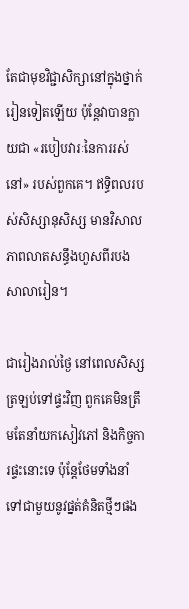តែជាមុខវិជ្ជាសិក្សានៅក្នុងថ្នាក់រៀនទៀតឡើយ ប៉ុន្តែវាបានក្លាយជា «របៀបវារៈនៃការរស់នៅ» របស់ពួកគេ។ ឥទ្ធិពលរបស់សិស្សានុសិស្ស មានវិសាលភាពលាតសន្ធឹងហួសពីរបងសាលារៀន។

ជារៀងរាល់ថ្ងៃ នៅពេលសិស្សត្រឡប់ទៅផ្ទះវិញ ពួកគេមិនត្រឹមតែនាំយកសៀវភៅ និងកិច្ចការផ្ទះនោះទេ ប៉ុន្តែថែមទាំងនាំទៅជាមួយនូវផ្នត់គំនិតថ្មីៗផង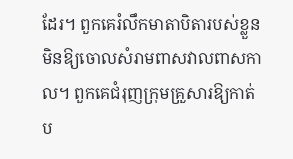ដែរ។ ពួកគេរំលឹកមាតាបិតារបស់ខ្លួនមិនឱ្យចោលសំរាមពាសវាលពាសកាល។ ពួកគេជំរុញក្រុមគ្រួសារឱ្យកាត់ប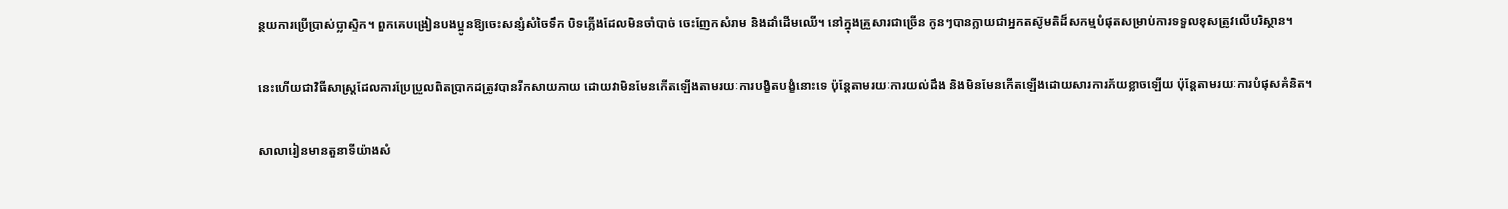ន្ថយការប្រើប្រាស់ប្លាស្ទិក។ ពួកគេបង្រៀនបងប្អូនឱ្យចេះសន្សំសំចៃទឹក បិទភ្លើងដែលមិនចាំបាច់ ចេះញែកសំរាម និងដាំដើមឈើ។ នៅក្នុងគ្រួសារជាច្រើន កូនៗបានក្លាយជាអ្នកតស៊ូមតិដ៏សកម្មបំផុតសម្រាប់ការទទួលខុសត្រូវលើបរិស្ថាន។

នេះហើយជាវិធីសាស្ត្រដែលការប្រែប្រួលពិតប្រាកដត្រូវបានរីកសាយភាយ ដោយវាមិនមែនកើតឡើងតាមរយៈការបង្ខិតបង្ខំនោះទេ ប៉ុន្តែតាមរយៈការយល់ដឹង និងមិនមែនកើតឡើងដោយសារការភ័យខ្លាចឡើយ ប៉ុន្តែតាមរយៈការបំផុសគំនិត។

សាលារៀនមានតួនាទីយ៉ាងសំ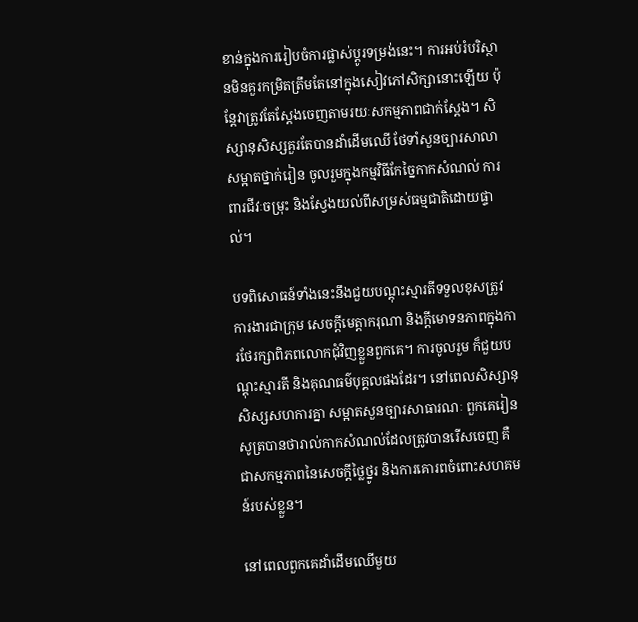ខាន់ក្នុងការរៀបចំការផ្លាស់ប្តូរទម្រង់នេះ។ ការអប់រំបរិស្ថានមិនគួរកម្រិតត្រឹមតែនៅក្នុងសៀវភៅសិក្សានោះឡើយ ប៉ុន្តែវាត្រូវតែស្តែងចេញតាមរយៈសកម្មភាពជាក់ស្តែង។ សិស្សានុសិស្សគួរតែបានដាំដើមឈើ ថែទាំសួនច្បារសាលា សម្អាតថ្នាក់រៀន ចូលរួមក្នុងកម្មវិធីកែច្នៃកាកសំណល់ ការពារជីវៈចម្រុះ និងស្វែងយល់ពីសម្រស់ធម្មជាតិដោយផ្ទាល់។

បទពិសោធន៍ទាំងនេះនឹងជួយបណ្តុះស្មារតីទទួលខុសត្រូវ ការងារជាក្រុម សេចក្តីមេត្តាករុណា និងក្តីមោទនភាពក្នុងការថែរក្សាពិភពលោកជុំវិញខ្លួនពួកគេ។ ការចូលរួម ក៏ជួយបណ្តុះស្មារតី និងគុណធម៌បុគ្គលផងដែរ។ នៅពេលសិស្សានុសិស្សសហការគ្នា សម្អាតសួនច្បារសាធារណៈ ពួកគេរៀនសូត្របានថារាល់កាកសំណល់ដែលត្រូវបានរើសចេញ គឺជាសកម្មភាពនៃសេចក្តីថ្លៃថ្នូរ និងការគោរពចំពោះសហគមន៍របស់ខ្លួន។

នៅពេលពួកគេដាំដើមឈើមួយ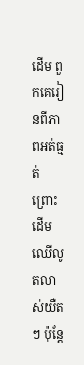ដើម ពួកគេរៀនពីភាពអត់ធ្មត់ ព្រោះដើមឈើលូតលាស់យឺតៗ ប៉ុន្តែ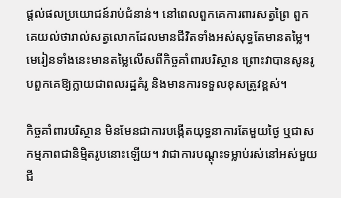ផ្តល់ផលប្រយោជន៍រាប់ជំនាន់។ នៅពេលពួកគេការពារសត្វព្រៃ ពួកគេយល់ថារាល់សត្វលោកដែលមានជីវិតទាំងអស់សុទ្ធតែមានតម្លៃ។ មេរៀនទាំងនេះមានតម្លៃលើសពីកិច្ចគាំពារបរិស្ថាន ព្រោះវាបានសូនរូបពួកគេឱ្យក្លាយជាពលរដ្ឋគំរូ និងមានការទទួលខុសត្រូវខ្ពស់។

កិច្ចគាំពារបរិស្ថាន មិនមែនជាការបង្កើតយុទ្ធនាការតែមួយថ្ងៃ ឬជាសកម្មភាពជានិម្មិតរូបនោះឡើយ។ វាជាការបណ្តុះទម្លាប់រស់នៅអស់មួយជី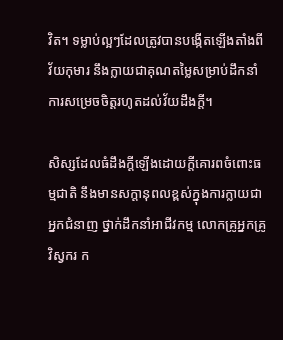វិត។ ទម្លាប់ល្អៗដែលត្រូវបានបង្កើតឡើងតាំងពីវ័យកុមារ នឹងក្លាយជាគុណតម្លៃសម្រាប់ដឹកនាំការសម្រេចចិត្តរហូតដល់វ័យដឹងក្តី។

សិស្សដែលធំដឹងក្តីឡើងដោយក្តីគោរពចំពោះធម្មជាតិ នឹងមានសក្តានុពលខ្ពស់ក្នុងការក្លាយជាអ្នកជំនាញ ថ្នាក់ដឹកនាំអាជីវកម្ម លោកគ្រូអ្នកគ្រូ វិស្វករ ក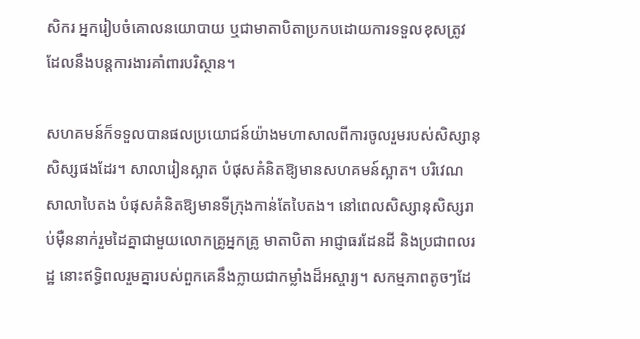សិករ អ្នករៀបចំគោលនយោបាយ ឬជាមាតាបិតាប្រកបដោយការទទួលខុសត្រូវ ដែលនឹងបន្តការងារគាំពារបរិស្ថាន។

សហគមន៍ក៏ទទួលបានផលប្រយោជន៍យ៉ាងមហាសាលពីការចូលរួមរបស់សិស្សានុសិស្សផងដែរ។ សាលារៀនស្អាត បំផុសគំនិតឱ្យមានសហគមន៍ស្អាត។ បរិវេណសាលាបៃតង បំផុសគំនិតឱ្យមានទីក្រុងកាន់តែបៃតង។ នៅពេលសិស្សានុសិស្សរាប់ម៉ឺននាក់រួមដៃគ្នាជាមួយលោកគ្រូអ្នកគ្រូ មាតាបិតា អាជ្ញាធរដែនដី និងប្រជាពលរដ្ឋ នោះឥទ្ធិពលរួមគ្នារបស់ពួកគេនឹងក្លាយជាកម្លាំងដ៏អស្ចារ្យ។ សកម្មភាពតូចៗដែ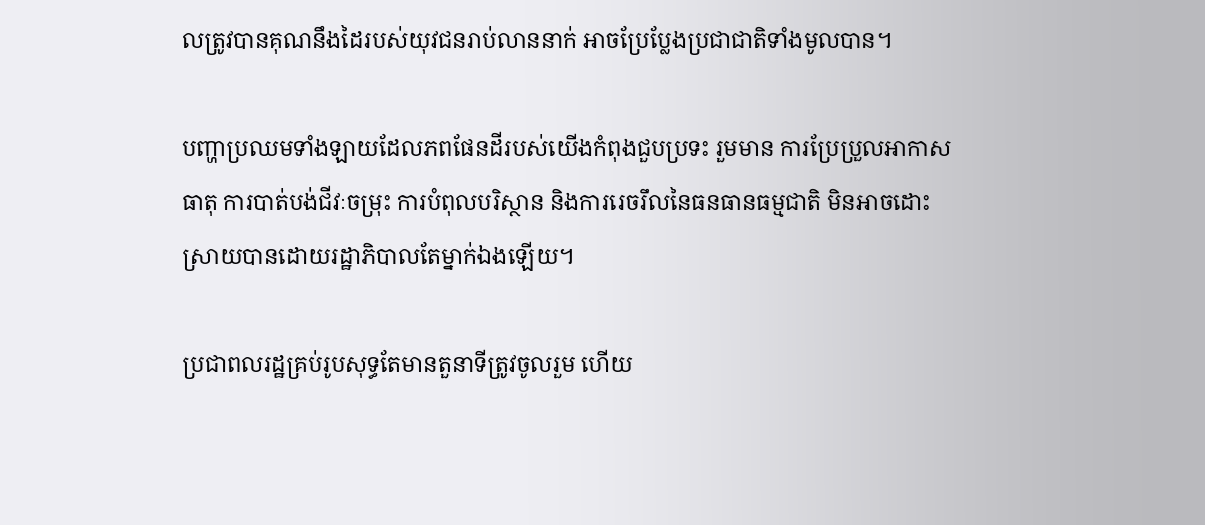លត្រូវបានគុណនឹងដៃរបស់យុវជនរាប់លាននាក់ អាចប្រែប្លែងប្រជាជាតិទាំងមូលបាន។

បញ្ហាប្រឈមទាំងឡាយដែលភពផែនដីរបស់យើងកំពុងជួបប្រទះ រួមមាន ការប្រែប្រួលអាកាសធាតុ ការបាត់បង់ជីវៈចម្រុះ ការបំពុលបរិស្ថាន និងការរេចរឹលនៃធនធានធម្មជាតិ មិនអាចដោះស្រាយបានដោយរដ្ឋាភិបាលតែម្នាក់ឯងឡើយ។

ប្រជាពលរដ្ឋគ្រប់រូបសុទ្ធតែមានតួនាទីត្រូវចូលរួម ហើយ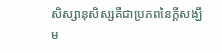សិស្សានុសិស្សគឺជាប្រភពនៃក្តីសង្ឃឹម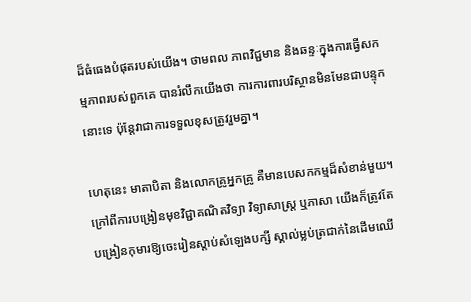ដ៏ធំធេងបំផុតរបស់យើង។ ថាមពល ភាពវិជ្ជមាន និងឆន្ទៈក្នុងការធ្វើសកម្មភាពរបស់ពួកគេ បានរំលឹកយើងថា ការការពារបរិស្ថានមិនមែនជាបន្ទុកនោះទេ ប៉ុន្តែវាជាការទទួលខុសត្រូវរួមគ្នា។

ហេតុនេះ មាតាបិតា និងលោកគ្រូអ្នកគ្រូ គឺមានបេសកកម្មដ៏សំខាន់មួយ។ ក្រៅពីការបង្រៀនមុខវិជ្ជាគណិតវិទ្យា វិទ្យាសាស្ត្រ ឬភាសា យើងក៏ត្រូវតែបង្រៀនកុមារឱ្យចេះរៀនស្តាប់សំឡេងបក្សី ស្គាល់ម្លប់ត្រជាក់នៃដើមឈើ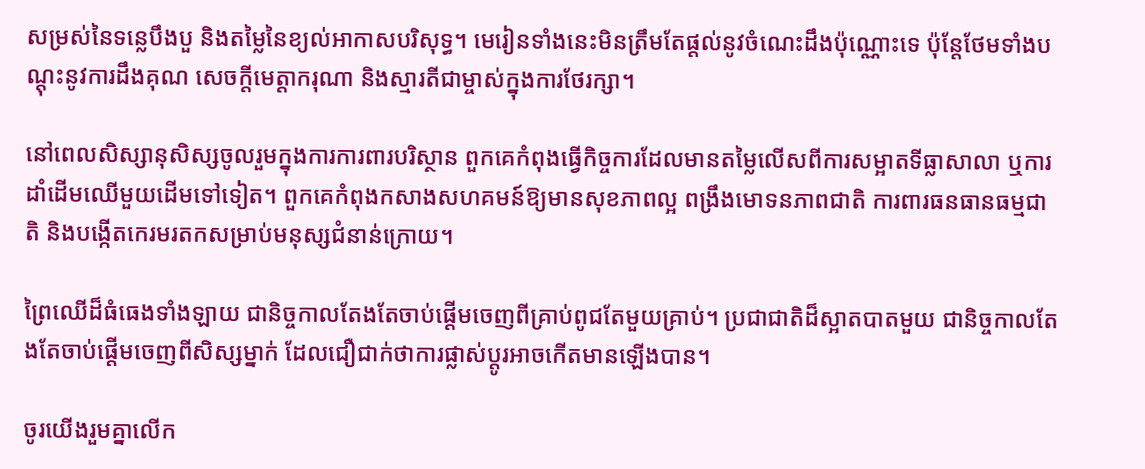សម្រស់នៃទន្លេបឹងបួ និងតម្លៃនៃខ្យល់អាកាសបរិសុទ្ធ។ មេរៀនទាំងនេះមិនត្រឹមតែផ្តល់នូវចំណេះដឹងប៉ុណ្ណោះទេ ប៉ុន្តែថែមទាំងបណ្តុះនូវការដឹងគុណ សេចក្តីមេត្តាករុណា និងស្មារតីជាម្ចាស់ក្នុងការថែរក្សា។

នៅពេលសិស្សានុសិស្សចូលរួមក្នុងការការពារបរិស្ថាន ពួកគេកំពុងធ្វើកិច្ចការដែលមានតម្លៃលើសពីការសម្អាតទីធ្លាសាលា ឬការដាំដើមឈើមួយដើមទៅទៀត។ ពួកគេកំពុងកសាងសហគមន៍ឱ្យមានសុខភាពល្អ ពង្រឹងមោទនភាពជាតិ ការពារធនធានធម្មជាតិ និងបង្កើតកេរមរតកសម្រាប់មនុស្សជំនាន់ក្រោយ។

ព្រៃឈើដ៏ធំធេងទាំងឡាយ ជានិច្ចកាលតែងតែចាប់ផ្តើមចេញពីគ្រាប់ពូជតែមួយគ្រាប់។ ប្រជាជាតិដ៏ស្អាតបាតមួយ ជានិច្ចកាលតែងតែចាប់ផ្តើមចេញពីសិស្សម្នាក់ ដែលជឿជាក់ថាការផ្លាស់ប្តូរអាចកើតមានឡើងបាន។

ចូរយើងរួមគ្នាលើក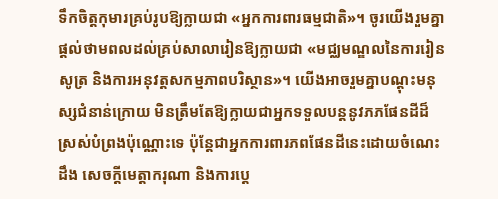ទឹកចិត្តកុមារគ្រប់រូបឱ្យក្លាយជា «អ្នកការពារធម្មជាតិ»។ ចូរយើងរួមគ្នាផ្តល់ថាមពលដល់គ្រប់សាលារៀនឱ្យក្លាយជា «មជ្ឈមណ្ឌលនៃការរៀនសូត្រ និងការអនុវត្តសកម្មភាពបរិស្ថាន»។ យើងអាចរួមគ្នាបណ្តុះមនុស្សជំនាន់ក្រោយ មិនត្រឹមតែឱ្យក្លាយជាអ្នកទទួលបន្តនូវភភផែនដីដ៏ស្រស់បំព្រងប៉ុណ្ណោះទេ ប៉ុន្តែជាអ្នកការពារភពផែនដីនេះដោយចំណេះដឹង សេចក្តីមេត្តាករុណា និងការប្តេ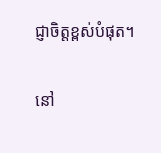ជ្ញាចិត្តខ្ពស់បំផុត។

នៅ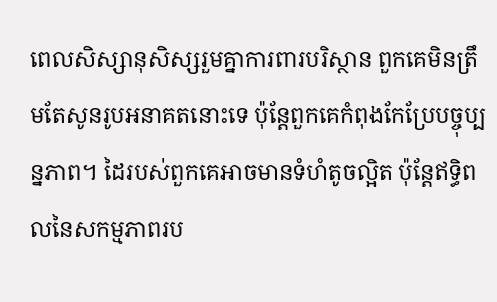ពេលសិស្សានុសិស្សរួមគ្នាការពារបរិស្ថាន ពួកគេមិនត្រឹមតែសូនរូបអនាគតនោះទេ ប៉ុន្តែពួកគេកំពុងកែប្រែបច្ចុប្បន្នភាព។ ដៃរបស់ពួកគេអាចមានទំហំតូចល្អិត ប៉ុន្តែឥទ្ធិពលនៃសកម្មភាពរប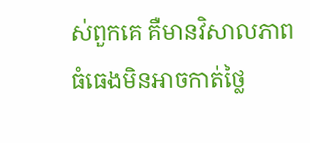ស់ពួកគេ គឺមានវិសាលភាពធំធេងមិនអាចកាត់ថ្លៃ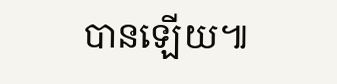បានឡើយ៕